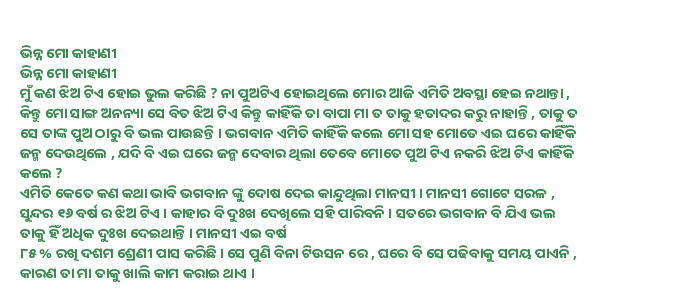ଭିନ୍ନ ମୋ କାହାଣୀ
ଭିନ୍ନ ମୋ କାହାଣୀ
ମୁଁ କଣ ଝିଅ ଟିଏ ହୋଇ ଭୁଲ କରିଛି ? ନା ପୁଅଟିଏ ହୋଇଥିଲେ ମୋର ଆଜି ଏମିତି ଅବସ୍ଥା ହେଇ ନଥାନ୍ତା , କିନ୍ତୁ ମୋ ସାଙ୍ଗ ଅନନ୍ୟା ସେ ବିତ ଝିଅ ଟିଏ କିନ୍ତୁ କାହିଁକି ତା ବାପା ମା ତ ତାକୁ ହତାଦର କରୁ ନାହାନ୍ତି , ତାକୁ ତ ସେ ତାଙ୍କ ପୁଅ ଠାରୁ ବି ଭଲ ପାଉଛନ୍ତି । ଭଗବାନ ଏମିତି କାହିଁକି କଲେ ମୋ ସହ ମୋତେ ଏଇ ଘରେ କାହିଁକି ଜନ୍ମ ଦେଉଥିଲେ , ଯଦି ବି ଏଇ ଘରେ ଜନ୍ମ ଦେବାର ଥିଲା ତେବେ ମୋତେ ପୁଅ ଟିଏ ନକରି ଝିଅ ଟିଏ କାହିଁକି କଲେ ?
ଏମିତି କେତେ କଣ କଥା ଭାବି ଭଗବାନ ଙ୍କୁ ଦୋଷ ଦେଇ କାନ୍ଦୁଥିଲା ମାନସୀ । ମାନସୀ ଗୋଟେ ସରଳ , ସୁନ୍ଦର ୧୬ ବର୍ଷ ର ଝିଅ ଟିଏ । କାହାର ବି ଦୁଃଖ ଦେଖିଲେ ସହି ପାରିବନି । ସତରେ ଭଗବାନ ବି ଯିଏ ଭଲ ତାକୁ ହିଁ ଅଧିକ ଦୁଃଖ ଦେଇଥାନ୍ତି । ମାନସୀ ଏଇ ବର୍ଷ
୮୫ % ରଖି ଦଶମ ଶ୍ରେଣୀ ପାସ କରିଛି । ସେ ପୁଣି ବିନା ଟିଉସନ ରେ , ଘରେ ବି ସେ ପଢିବାକୁ ସମୟ ପାଏନି , କାରଣ ତା ମା ତାକୁ ଖାଲି କାମ କରାଇ ଥାଏ ।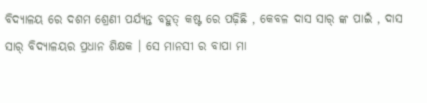ବିଦ୍ୟାଳୟ ରେ ଦଶମ ଶ୍ରେଣୀ ପର୍ଯ୍ୟନ୍ତ ବହୁତ୍ କଷ୍ଟ ରେ ପଢ଼ିଛି , କେବଳ ଦାସ ସାର୍ ଙ୍କ ପାଇଁ , ଦାସ ସାର୍ ବିଦ୍ୟାଳୟର ପ୍ରଧାନ ଶିକ୍ଷକ । ସେ ମାନସୀ ର ବାପା ମା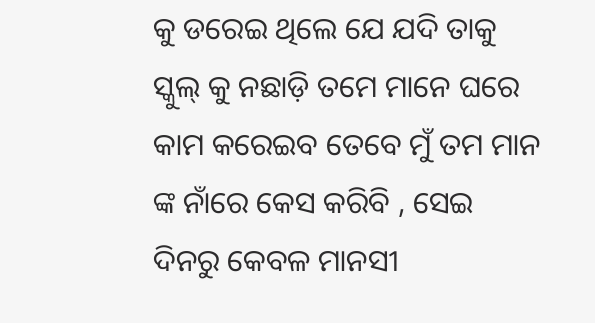କୁ ଡରେଇ ଥିଲେ ଯେ ଯଦି ତାକୁ ସ୍କୁଲ୍ କୁ ନଛାଡ଼ି ତମେ ମାନେ ଘରେ କାମ କରେଇବ ତେବେ ମୁଁ ତମ ମାନ ଙ୍କ ନାଁରେ କେସ କରିବି , ସେଇ ଦିନରୁ କେବଳ ମାନସୀ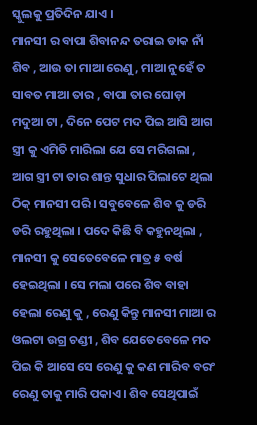ସ୍କୁଲକୁ ପ୍ରତିଦିନ ଯାଏ ।
ମାନସୀ ର ବାପା ଶିବାନନ୍ଦ ତରାଇ ଡାକ ନାଁ ଶିବ , ଆଉ ତା ମାଆ ରେଣୁ , ମାଆ ନୁହେଁ ତ ସାବତ ମାଆ ତାର , ବାପା ତାର ଘୋଡ଼ା ମଦୁଆ ଟା , ଦିନେ ପେଟ ମଦ ପିଇ ଆସି ଆଗ ସ୍ତ୍ରୀ କୁ ଏମିତି ମାରିଲା ଯେ ସେ ମରିଗଲା , ଆଗ ସ୍ତ୍ରୀ ଟା ତାର ଶାନ୍ତ ସୁଧାର ପିଲାଟେ ଥିଲା ଠିକ୍ ମାନସୀ ପରି । ସବୁବେଳେ ଶିବ କୁ ଡରି ଡରି ରହୁଥିଲା । ପଦେ କିଛି ବି କହୁନଥିଲା , ମାନସୀ କୁ ସେତେବେଳେ ମାତ୍ର ୫ ବର୍ଷ ହେଇଥିଲା । ସେ ମଲା ପରେ ଶିବ ବାହା ହେଲା ରେଣୁ କୁ , ରେଣୁ କିନ୍ତୁ ମାନସୀ ମାଆ ର ଓଲଟା ଉଗ୍ର ଚଣ୍ଡୀ , ଶିବ ଯେତେବେଳେ ମଦ ପିଇ କି ଆସେ ସେ ରେଣୁ କୁ କଣ ମାରିବ ବରଂ ରେଣୁ ତାକୁ ମାରି ପକାଏ । ଶିବ ସେଥିପାଇଁ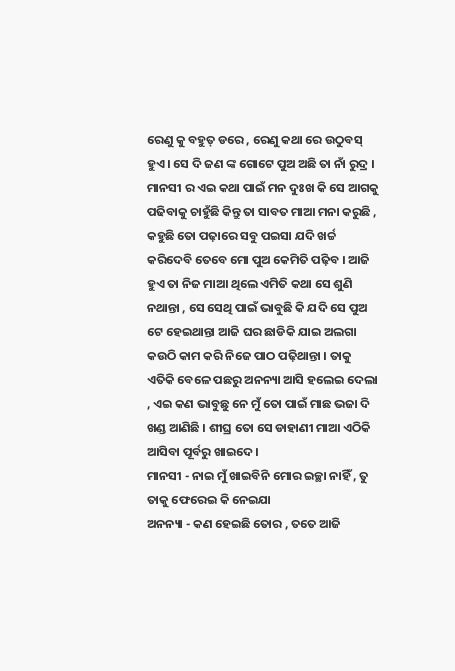ରେଣୁ କୁ ବହୁତ୍ ଡରେ , ରେଣୁ କଥା ରେ ଉଠୁବସ୍ ହୁଏ । ସେ ଦି ଜଣ ଙ୍କ ଗୋଟେ ପୁଅ ଅଛି ତା ନାଁ ରୁଦ୍ର ।
ମାନସୀ ର ଏଇ କଥା ପାଇଁ ମନ ଦୁଃଖ କି ସେ ଆଗକୁ ପଢିବାକୁ ଚାହୁଁଛି କିନ୍ତୁ ତା ସାବତ ମାଆ ମନା କରୁଛି , କହୁଛି ତୋ ପଢ଼ାରେ ସବୁ ପଇସା ଯଦି ଖର୍ଚ୍ଚ କରିଦେବି ତେବେ ମୋ ପୁଅ କେମିତି ପଢ଼ିବ । ଆଜି ହୁଏ ତା ନିଜ ମାଆ ଥିଲେ ଏମିତି କଥା ସେ ଶୁଣି ନଥାନ୍ତା , ସେ ସେଥି ପାଇଁ ଭାବୁଛି କି ଯଦି ସେ ପୁଅ ଟେ ହେଇଥାନ୍ତା ଆଜି ଘର ଛାଡିକି ଯାଇ ଅଲଗା କଉଠି କାମ କରି ନିଜେ ପାଠ ପଢ଼ିଥାନ୍ତା । ତାକୁ ଏତିକି ବେଳେ ପଛରୁ ଅନନ୍ୟା ଆସି ହଲେଇ ଦେଲା , ଏଇ କଣ ଭାବୁଛୁ ନେ ମୁଁ ତୋ ପାଇଁ ମାଛ ଭଜା ଦି ଖଣ୍ଡ ଆଣିଛି । ଶୀଘ୍ର ତୋ ସେ ଡାହାଣୀ ମାଆ ଏଠିକି ଆସିବା ପୂର୍ବରୁ ଖାଇଦେ ।
ମାନସୀ - ନାଇ ମୁଁ ଖାଇବିନି ମୋର ଇଚ୍ଛା ନାହିଁ , ତୁ ତାକୁ ଫେରେଇ କି ନେଇଯା
ଅନନ୍ୟା - କଣ ହେଇଛି ତୋର , ତତେ ଆଜି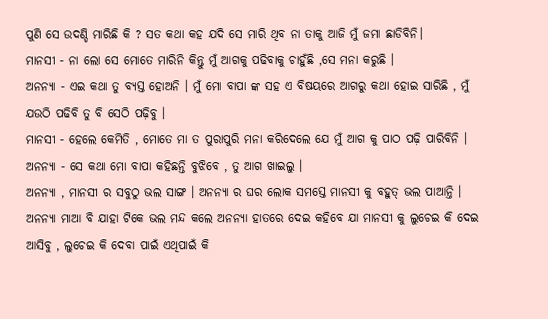ପୁଣି ସେ ଉଦଣ୍ଡି ମାରିଛି କି ? ସତ କଥା କହ ଯଦି ସେ ମାରି ଥିବ ନା ତାକୁ ଆଜି ମୁଁ ଜମା ଛାଡିବିନି।
ମାନସୀ - ନା ଲୋ ସେ ମୋତେ ମାରିନି କିନ୍ତୁ ମୁଁ ଆଗକୁ ପଢିବାକୁ ଚାହୁଁଛି ,ସେ ମନା କରୁଛି ।
ଅନନ୍ୟା - ଏଇ କଥା ତୁ ବ୍ୟସ୍ତ ହୋଅନି । ମୁଁ ମୋ ବାପା ଙ୍କ ସହ ଏ ବିଷୟରେ ଆଗରୁ କଥା ହୋଇ ସାରିଛି , ମୁଁ ଯଉଠି ପଢିବି ତୁ ବି ସେଠି ପଢ଼ିବୁ ।
ମାନସୀ - ହେଲେ କେମିତି , ମୋତେ ମା ତ ପୁରାପୁରି ମନା କରିଦେଲେ ଯେ ମୁଁ ଆଗ କୁ ପାଠ ପଢ଼ି ପାରିବିନି ।
ଅନନ୍ୟା - ସେ କଥା ମୋ ବାପା କହିଛନ୍ତି ବୁଝିବେ , ତୁ ଆଗ ଖାଇଲୁ ।
ଅନନ୍ୟା , ମାନସୀ ର ସବୁଠୁ ଭଲ ସାଙ୍ଗ । ଅନନ୍ୟା ର ଘର ଲୋକ ସମସ୍ତେ ମାନସୀ କୁ ବହୁତ୍ ଭଲ ପାଆନ୍ତି । ଅନନ୍ୟା ମାଆ ବି ଯାହା ଟିକେ ଭଲ ମନ୍ଦ କଲେ ଅନନ୍ୟା ହାତରେ ଦେଇ କହିବେ ଯା ମାନସୀ କୁ ଲୁଚେଇ କି ଦେଇ ଆସିବୁ , ଲୁଚେଇ କି ଦେବା ପାଇଁ ଏଥିପାଇଁ କି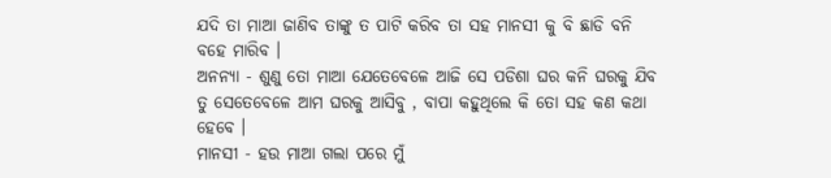ଯଦି ତା ମାଆ ଜାଣିବ ତାଙ୍କୁ ତ ପାଟି କରିବ ତା ସହ ମାନସୀ କୁ ବି ଛାଡି ବନି ବହେ ମାରିବ ।
ଅନନ୍ୟା - ଶୁଣୁ ତୋ ମାଆ ଯେତେବେଳେ ଆଜି ସେ ପଡିଶା ଘର କନି ଘରକୁ ଯିବ ତୁ ସେତେବେଳେ ଆମ ଘରକୁ ଆସିବୁ , ବାପା କହୁଥିଲେ କି ତୋ ସହ କଣ କଥା ହେବେ ।
ମାନସୀ - ହଉ ମାଆ ଗଲା ପରେ ମୁଁ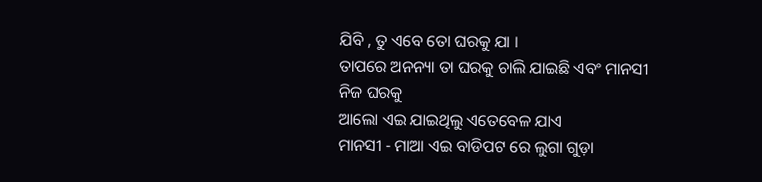ଯିବି , ତୁ ଏବେ ତୋ ଘରକୁ ଯା ।
ତାପରେ ଅନନ୍ୟା ତା ଘରକୁ ଚାଲି ଯାଇଛି ଏବଂ ମାନସୀ ନିଜ ଘରକୁ
ଆଲୋ ଏଇ ଯାଇଥିଲୁ ଏତେବେଳ ଯାଏ
ମାନସୀ - ମାଆ ଏଇ ବାଡିପଟ ରେ ଲୁଗା ଗୁଡ଼ା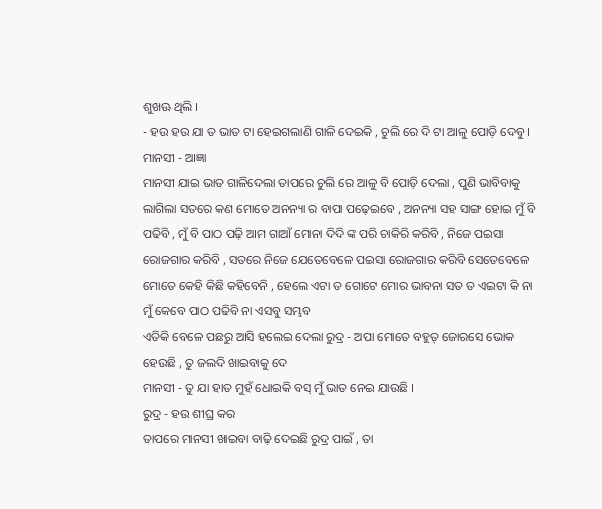ଶୁଖଊ ଥିଲି ।
- ହଉ ହଉ ଯା ତ ଭାତ ଟା ହେଇଗଲାଣି ଗାଳି ଦେଇକି , ଚୁଲି ରେ ଦି ଟା ଆଳୁ ପୋଡ଼ି ଦେବୁ ।
ମାନସୀ - ଆଜ୍ଞା
ମାନସୀ ଯାଇ ଭାତ ଗାଳିଦେଲା ତାପରେ ଚୁଲି ରେ ଆଳୁ ବି ପୋଡ଼ି ଦେଲା , ପୁଣି ଭାବିବାକୁ ଲାଗିଲା ସତରେ କଣ ମୋତେ ଅନନ୍ୟା ର ବାପା ପଢ଼େଇବେ , ଅନନ୍ୟା ସହ ସାଙ୍ଗ ହୋଇ ମୁଁ ବି ପଢିବି , ମୁଁ ବି ପାଠ ପଢ଼ି ଆମ ଗାଆଁ ମୋନା ଦିଦି ଙ୍କ ପରି ଚାକିରି କରିବି , ନିଜେ ପଇସା ରୋଜଗାର କରିବି , ସତରେ ନିଜେ ଯେତେବେଳେ ପଇସା ରୋଜଗାର କରିବି ସେତେବେଳେ ମୋତେ କେହି କିଛି କହିବେନି , ହେଲେ ଏଟା ତ ଗୋଟେ ମୋର ଭାବନା ସତ ତ ଏଇଟା କି ନା ମୁଁ କେବେ ପାଠ ପଢିବି ନା ଏସବୁ ସମ୍ଭବ
ଏତିକି ବେଳେ ପଛରୁ ଆସି ହଲେଇ ଦେଲା ରୁଦ୍ର - ଅପା ମୋତେ ବହୁତ୍ ଜୋରସେ ଭୋକ ହେଉଛି , ତୁ ଜଲଦି ଖାଇବାକୁ ଦେ
ମାନସୀ - ତୁ ଯା ହାତ ମୁହଁ ଧୋଇକି ବସ୍ ମୁଁ ଭାତ ନେଇ ଯାଉଛି ।
ରୁଦ୍ର - ହଉ ଶୀଘ୍ର କର
ତାପରେ ମାନସୀ ଖାଇବା ବାଢ଼ି ଦେଇଛି ରୁଦ୍ର ପାଇଁ , ତା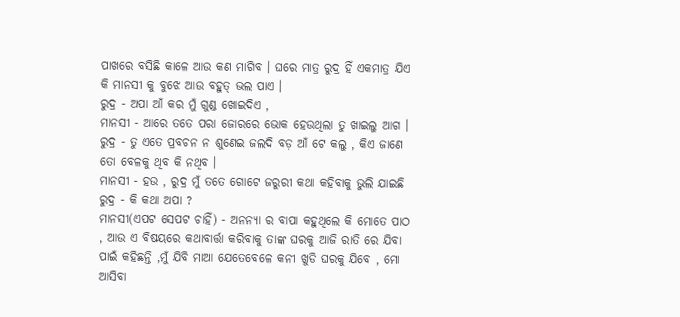ପାଖରେ ବସିଛି କାଳେ ଆଉ କଣ ମାଗିବ । ଘରେ ମାତ୍ର ରୁଦ୍ର ହିଁ ଏକମାତ୍ର ଯିଏ କି ମାନସୀ କୁ ବୁଝେ ଆଉ ବହୁତ୍ ଭଲ ପାଏ ।
ରୁଦ୍ର - ଅପା ଆଁ କର ମୁଁ ଗୁଣ୍ଡ ଖୋଇଦିଏ ,
ମାନସୀ - ଆରେ ତତେ ପରା ଜୋରରେ ଭୋକ ହେଉଥିଲା ତୁ ଖାଇଲୁ ଆଗ ।
ରୁଦ୍ର - ତୁ ଏତେ ପ୍ରବଚନ ନ ଶୁଣେଇ ଜଲଦି ବଡ଼ ଆଁ ଟେ କଲୁ , କିଏ ଜାଣେ ତୋ ବେଳକୁ ଥିବ କି ନଥିବ ।
ମାନସୀ - ହଉ , ରୁଦ୍ର ମୁଁ ତତେ ଗୋଟେ ଜରୁରୀ କଥା କହିବାକୁ ଭୁଲି ଯାଇଛି
ରୁଦ୍ର - କି କଥା ଅପା ?
ମାନସୀ(ଏପଟ ସେପଟ ଚାହିଁ) - ଅନନ୍ୟା ର ବାପା କହୁଥିଲେ କି ମୋତେ ପାଠ , ଆଉ ଏ ବିଷୟରେ କଥାବାର୍ତ୍ତା କରିବାକୁ ତାଙ୍କ ଘରକୁ ଆଜି ରାତି ରେ ଯିବା ପାଇଁ କହିଛନ୍ତି ,ମୁଁ ଯିବି ମାଆ ଯେତେବେଳେ କନୀ ଖୁଡି ଘରକୁ ଯିବେ , ମୋ ଆସିବା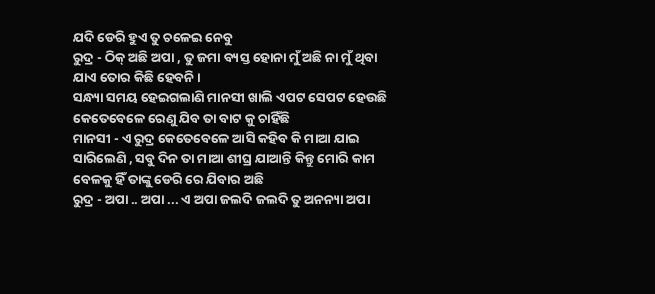ଯଦି ଡେରି ହୁଏ ତୁ ଚଳେଇ ନେବୁ
ରୁଦ୍ର - ଠିକ୍ ଅଛି ଅପା , ତୁ ଜମା ବ୍ୟସ୍ତ ହୋନା ମୁଁ ଅଛି ନା ମୁଁ ଥିବା ଯାଏ ତୋର କିଛି ହେବନି ।
ସନ୍ଧ୍ୟା ସମୟ ହେଇଗଲାଣି ମାନସୀ ଖାଲି ଏପଟ ସେପଟ ହେଉଛି କେତେବେଳେ ରେଣୁ ଯିବ ତା ବାଟ କୁ ଚାହିଁଛି
ମାନସୀ - ଏ ରୁଦ୍ର କେତେବେଳେ ଆସି କହିବ କି ମାଆ ଯାଇ ସାରିଲେଣି , ସବୁ ଦିନ ତା ମାଆ ଶୀଘ୍ର ଯାଆନ୍ତି କିନ୍ତୁ ମୋରି କାମ ବେଳକୁ ହିଁ ତାଙ୍କୁ ଡେରି ରେ ଯିବାର ଅଛି
ରୁଦ୍ର - ଅପା .. ଅପା ... ଏ ଅପା ଜଲଦି ଜଲଦି ତୁ ଅନନ୍ୟା ଅପା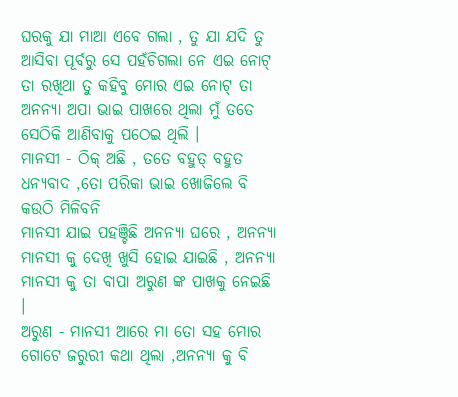ଘରକୁ ଯା ମାଆ ଏବେ ଗଲା , ତୁ ଯା ଯଦି ତୁ ଆସିବା ପୂର୍ବରୁ ସେ ପହଁଚିଗଲା ନେ ଏଇ ନୋଟ୍ ତା ରଖିଥା ତୁ କହିବୁ ମୋର ଏଇ ନୋଟ୍ ତା ଅନନ୍ୟା ଅପା ଭାଇ ପାଖରେ ଥିଲା ମୁଁ ତତେ ସେଠିକି ଆଣିବାକୁ ପଠେଇ ଥିଲି ।
ମାନସୀ - ଠିକ୍ ଅଛି , ତତେ ବହୁତ୍ ବହୁତ ଧନ୍ୟବାଦ ,ତୋ ପରିକା ଭାଇ ଖୋଜିଲେ ବି କଉଠି ମିଳିବନି
ମାନସୀ ଯାଇ ପହଞ୍ଚିଛି ଅନନ୍ୟା ଘରେ , ଅନନ୍ୟା ମାନସୀ କୁ ଦେଖି ଖୁସି ହୋଇ ଯାଇଛି , ଅନନ୍ୟା ମାନସୀ କୁ ତା ବାପା ଅରୁଣ ଙ୍କ ପାଖକୁ ନେଇଛି ।
ଅରୁଣ - ମାନସୀ ଆରେ ମା ତୋ ସହ ମୋର ଗୋଟେ ଜରୁରୀ କଥା ଥିଲା ,ଅନନ୍ୟା କୁ ବି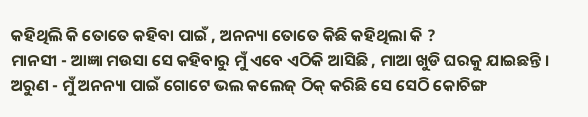କହିଥିଲି କି ତୋତେ କହିବା ପାଇଁ , ଅନନ୍ୟା ତୋତେ କିଛି କହିଥିଲା କି ?
ମାନସୀ - ଆଜ୍ଞା ମଉସା ସେ କହିବାରୁ ମୁଁ ଏବେ ଏଠିକି ଆସିଛି , ମାଆ ଖୁଡି ଘରକୁ ଯାଇଛନ୍ତି ।
ଅରୁଣ - ମୁଁ ଅନନ୍ୟା ପାଇଁ ଗୋଟେ ଭଲ କଲେଜ୍ ଠିକ୍ କରିଛି ସେ ସେଠି କୋଚିଙ୍ଗ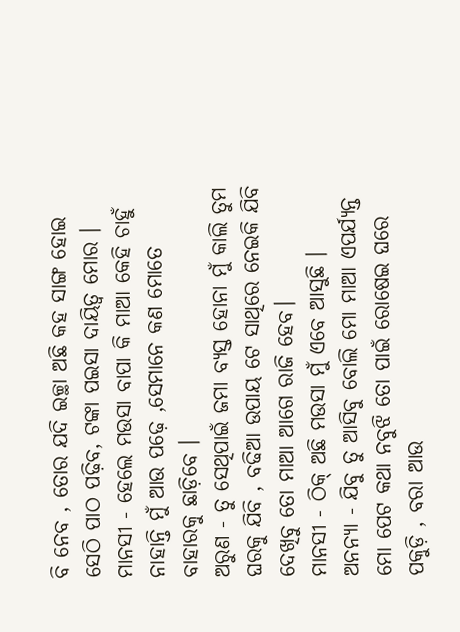ବି ନେବ , ତୋର ଯଦି ଇଚ୍ଛା ଅଛି କହ ସାଙ୍ଗ ହୋଇ ସେଠି ପାଠ ପଢ଼ିବ, ଟଙ୍କା ପଇସା ଦାୟିତ୍ଵ ମୋର ।
ମାନସୀ - ହେଲେ ମଉସା ବାପା କି ମାଆ କେହି ଚାହୁଁ ନାହାନ୍ତି ମୁଁ ଆଉ ପଢ଼େ ,ସେମାନେ କଣ ମୋତେ ବାହାରକୁ ଛାଡ଼ିବେ ।
ଅରୁଣ - ତୁ ସେଥିପାଇଁ ଜମା ବ୍ୟସ୍ତ ହୋନା ମୁଁ କାଲି ତୁମ ଘରକୁ ଯିବି , ବଢିଆ ଉପାୟ ଟେ ସାଥିରେ ନେଇକି ଯିବି ଦେଖିବୁ ତୋ ମାଆ ଆଗେ ରାଜି ହେବ।
ମାନସୀ - ଠିକ୍ ଅଛି ମଉସା ମୁଁ ଏବେ ଆସୁଛି ।
ଅନନ୍ୟା - ଯିବୁ ତୁ ଆସିବୁ ବୋଲି ମୋ ମାଆ ଏପର୍ଯ୍ୟନ୍ତ ମୋ ପେଟ କଥା ନବୁଝି ତୋ ପାଇଁ ରୋଷେଇ ଘରେ ପକୁଡ଼ି , ବରା ଆଉ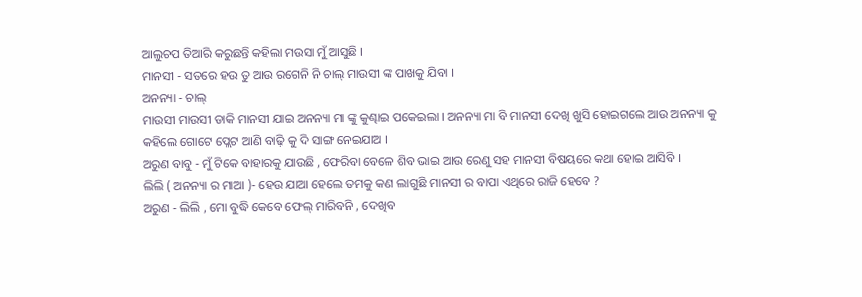ଆଲୁଚପ ତିଆରି କରୁଛନ୍ତି କହିଲା ମଉସା ମୁଁ ଆସୁଛି ।
ମାନସୀ - ସତରେ ହଉ ତୁ ଆଉ ରଗେନି ନି ଚାଲ୍ ମାଉସୀ ଙ୍କ ପାଖକୁ ଯିବା ।
ଅନନ୍ୟା - ଚାଲ୍
ମାଉସୀ ମାଉସୀ ଡାକି ମାନସୀ ଯାଇ ଅନନ୍ୟା ମା ଙ୍କୁ କୁଣ୍ଢାଇ ପକେଇଲା । ଅନନ୍ୟା ମା ବି ମାନସୀ ଦେଖି ଖୁସି ହୋଇଗଲେ ଆଉ ଅନନ୍ୟା କୁ କହିଲେ ଗୋଟେ ପ୍ଲେଟ ଆଣି ବାଢ଼ି କୁ ଦି ସାଙ୍ଗ ନେଇଯାଅ ।
ଅରୁଣ ବାବୁ - ମୁଁ ଟିକେ ବାହାରକୁ ଯାଉଛି , ଫେରିବା ବେଳେ ଶିବ ଭାଇ ଆଉ ରେଣୁ ସହ ମାନସୀ ବିଷୟରେ କଥା ହୋଇ ଆସିବି ।
ଲିଲି ( ଅନନ୍ୟା ର ମାଆ )- ହେଉ ଯାଆ ହେଲେ ତମକୁ କଣ ଲାଗୁଛି ମାନସୀ ର ବାପା ଏଥିରେ ରାଜି ହେବେ ?
ଅରୁଣ - ଲିଲି , ମୋ ବୁଦ୍ଧି କେବେ ଫେଲ୍ ମାରିବନି , ଦେଖିବ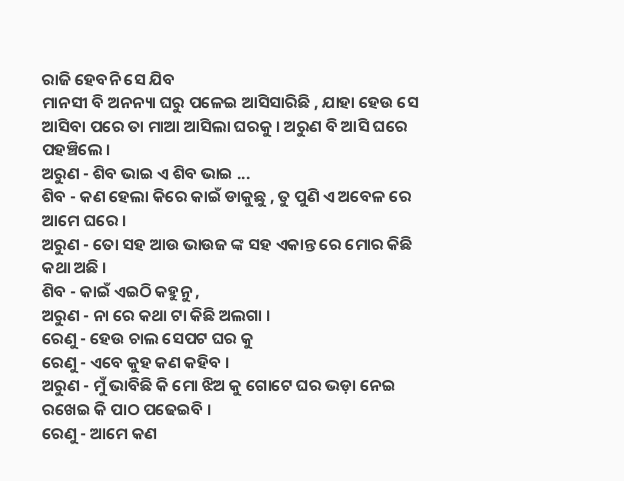ରାଜି ହେବନି ସେ ଯିବ
ମାନସୀ ବି ଅନନ୍ୟା ଘରୁ ପଳେଇ ଆସିସାରିଛି , ଯାହା ହେଉ ସେ ଆସିବା ପରେ ତା ମାଆ ଆସିଲା ଘରକୁ । ଅରୁଣ ବି ଆସି ଘରେ ପହଞ୍ଚିଲେ ।
ଅରୁଣ - ଶିବ ଭାଇ ଏ ଶିବ ଭାଇ ...
ଶିବ - କଣ ହେଲା କିରେ କାଇଁ ଡାକୁଛୁ , ତୁ ପୁଣି ଏ ଅବେଳ ରେ ଆମେ ଘରେ ।
ଅରୁଣ - ତୋ ସହ ଆଉ ଭାଉଜ ଙ୍କ ସହ ଏକାନ୍ତ ରେ ମୋର କିଛି କଥା ଅଛି ।
ଶିବ - କାଇଁ ଏଇଠି କହୁନୁ ,
ଅରୁଣ - ନା ରେ କଥା ଟା କିଛି ଅଲଗା ।
ରେଣୁ - ହେଉ ଚାଲ ସେପଟ ଘର କୁ
ରେଣୁ - ଏବେ କୁହ କଣ କହିବ ।
ଅରୁଣ - ମୁଁ ଭାବିଛି କି ମୋ ଝିଅ କୁ ଗୋଟେ ଘର ଭଡ଼ା ନେଇ ରଖେଇ କି ପାଠ ପଢେଇବି ।
ରେଣୁ - ଆମେ କଣ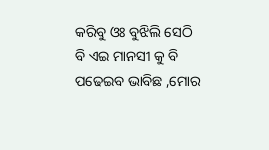କରିବୁ ଓଃ ବୁଝିଲି ସେଠି ବି ଏଇ ମାନସୀ କୁ ବି ପଢେଇବ ଭାବିଛ ,ମୋର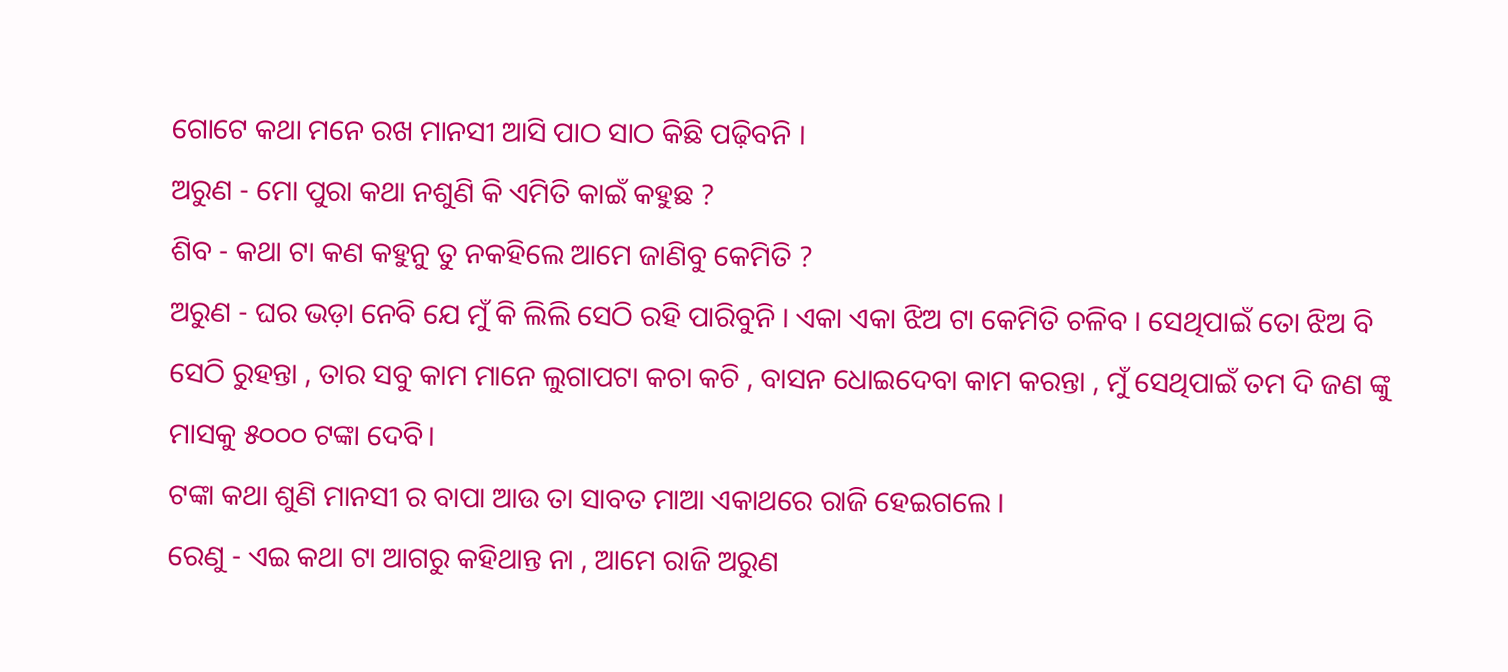ଗୋଟେ କଥା ମନେ ରଖ ମାନସୀ ଆସି ପାଠ ସାଠ କିଛି ପଢ଼ିବନି ।
ଅରୁଣ - ମୋ ପୁରା କଥା ନଶୁଣି କି ଏମିତି କାଇଁ କହୁଛ ?
ଶିବ - କଥା ଟା କଣ କହୁନୁ ତୁ ନକହିଲେ ଆମେ ଜାଣିବୁ କେମିତି ?
ଅରୁଣ - ଘର ଭଡ଼ା ନେବି ଯେ ମୁଁ କି ଲିଲି ସେଠି ରହି ପାରିବୁନି । ଏକା ଏକା ଝିଅ ଟା କେମିତି ଚଳିବ । ସେଥିପାଇଁ ତୋ ଝିଅ ବି ସେଠି ରୁହନ୍ତା , ତାର ସବୁ କାମ ମାନେ ଲୁଗାପଟା କଚା କଚି , ବାସନ ଧୋଇଦେବା କାମ କରନ୍ତା , ମୁଁ ସେଥିପାଇଁ ତମ ଦି ଜଣ ଙ୍କୁ ମାସକୁ ୫୦୦୦ ଟଙ୍କା ଦେବି।
ଟଙ୍କା କଥା ଶୁଣି ମାନସୀ ର ବାପା ଆଉ ତା ସାବତ ମାଆ ଏକାଥରେ ରାଜି ହେଇଗଲେ ।
ରେଣୁ - ଏଇ କଥା ଟା ଆଗରୁ କହିଥାନ୍ତ ନା , ଆମେ ରାଜି ଅରୁଣ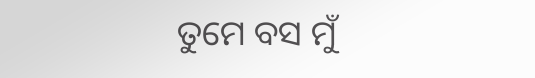ତୁମେ ବସ ମୁଁ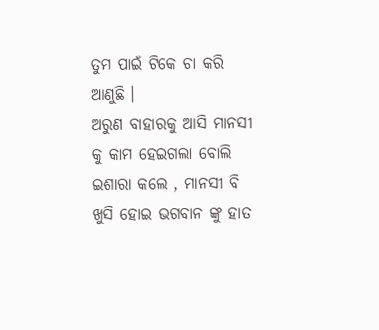ତୁମ ପାଇଁ ଟିକେ ଚା କରି ଆଣୁଛି ।
ଅରୁଣ ବାହାରକୁ ଆସି ମାନସୀ କୁ କାମ ହେଇଗଲା ବୋଲି ଇଶାରା କଲେ , ମାନସୀ ବି ଖୁସି ହୋଇ ଭଗବାନ ଙ୍କୁ ହାତ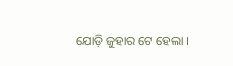ଯୋଡ଼ି ଜୁହାର ଟେ ହେଲା ।